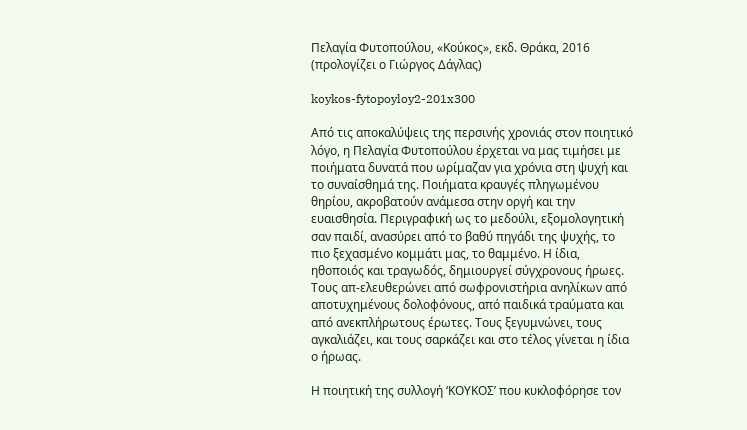Πελαγία Φυτοπούλου, «Κούκος», εκδ. Θράκα, 2016 (προλογίζει ο Γιώργος Δάγλας)

koykos-fytopoyloy2-201x300

Από τις αποκαλύψεις της περσινής χρονιάς στον ποιητικό λόγο, η Πελαγία Φυτοπούλου έρχεται να μας τιμήσει με ποιήματα δυνατά που ωρίμαζαν για χρόνια στη ψυχή και το συναίσθημά της. Ποιήματα κραυγές πληγωμένου θηρίου, ακροβατούν ανάμεσα στην οργή και την ευαισθησία. Περιγραφική ως το μεδούλι, εξομολογητική σαν παιδί, ανασύρει από το βαθύ πηγάδι της ψυχής, το πιο ξεχασμένο κομμάτι μας, το θαμμένο. Η ίδια, ηθοποιός και τραγωδός, δημιουργεί σύγχρονους ήρωες. Τους απ-ελευθερώνει από σωφρονιστήρια ανηλίκων από αποτυχημένους δολοφόνους, από παιδικά τραύματα και από ανεκπλήρωτους έρωτες. Τους ξεγυμνώνει, τους αγκαλιάζει, και τους σαρκάζει και στο τέλος γίνεται η ίδια ο ήρωας.

Η ποιητική της συλλογή ‘ΚΟΥΚΟΣ’ που κυκλοφόρησε τον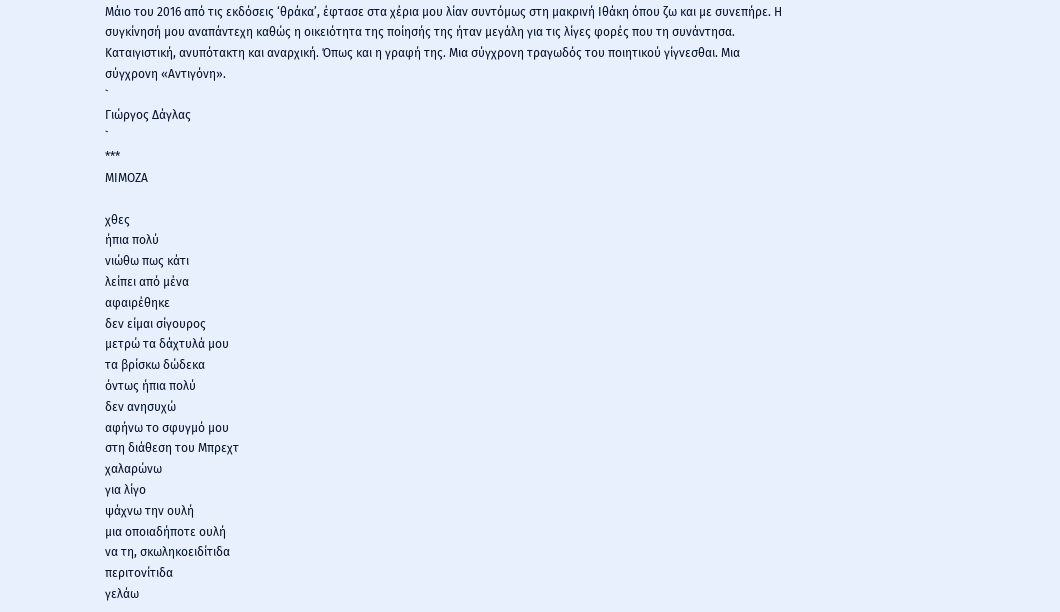Μάιο του 2016 από τις εκδόσεις ‘θράκα’, έφτασε στα χέρια μου λίαν συντόμως στη μακρινή Ιθάκη όπου ζω και με συνεπήρε. Η συγκίνησή μου αναπάντεχη καθώς η οικειότητα της ποίησής της ήταν μεγάλη για τις λίγες φορές που τη συνάντησα. Καταιγιστική, ανυπότακτη και αναρχική. Όπως και η γραφή της. Μια σύγχρονη τραγωδός του ποιητικού γίγνεσθαι. Μια σύγχρονη «Αντιγόνη».
`
Γιώργος Δάγλας
`
***
ΜΙΜΟΖΑ

χθες
ήπια πολύ
νιώθω πως κάτι
λείπει από μένα
αφαιρέθηκε
δεν είμαι σίγουρος
μετρώ τα δάχτυλά μου
τα βρίσκω δώδεκα
όντως ήπια πολύ
δεν ανησυχώ
αφήνω το σφυγμό μου
στη διάθεση του Μπρεχτ
χαλαρώνω
για λίγο
ψάχνω την ουλή
μια οποιαδήποτε ουλή
να τη, σκωληκοειδίτιδα
περιτονίτιδα
γελάω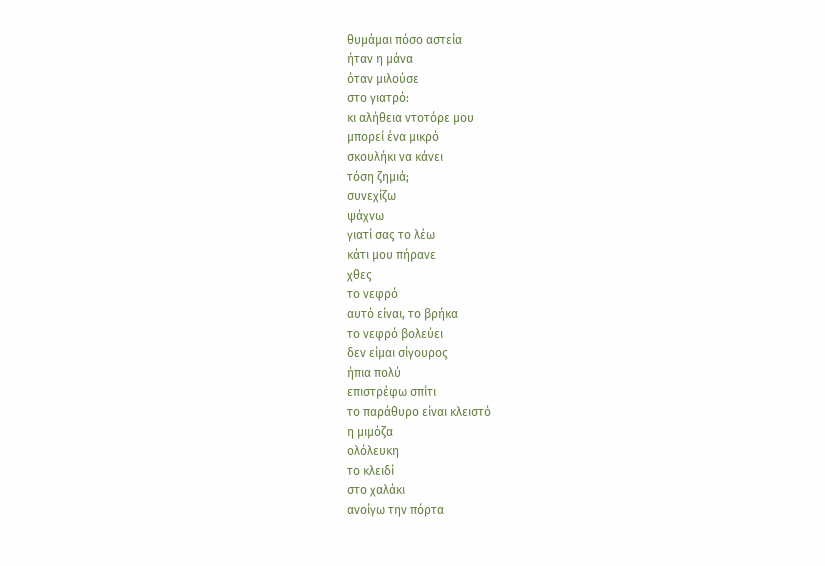θυμάμαι πόσο αστεία
ήταν η μάνα
όταν μιλούσε
στο γιατρό:
κι αλήθεια ντοτόρε μου
μπορεί ένα μικρό
σκουλήκι να κάνει
τόση ζημιά;
συνεχίζω
ψάχνω
γιατί σας το λέω
κάτι μου πήρανε
χθες
το νεφρό
αυτό είναι, το βρήκα
το νεφρό βολεύει
δεν είμαι σίγουρος
ήπια πολύ
επιστρέφω σπίτι
το παράθυρο είναι κλειστό
η μιμόζα
ολόλευκη
το κλειδί
στο χαλάκι
ανοίγω την πόρτα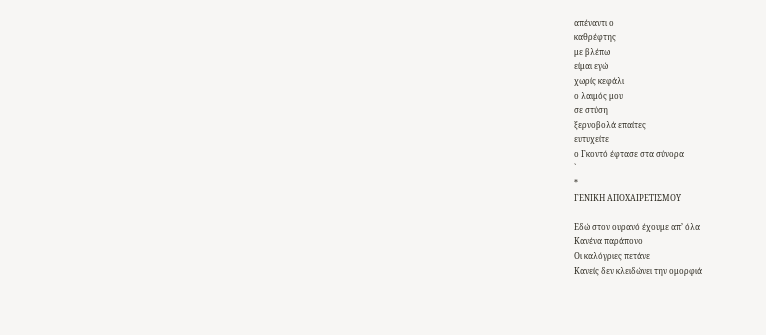απέναντι ο
καθρέφτης
με βλέπω
είμαι εγώ
χωρίς κεφάλι
ο λαιμός μου
σε στύση
ξερνοβολά επαίτες
ευτυχείτε
ο Γκοντό έφτασε στα σύνορα
`
*
ΓΕΝΙΚΗ ΑΠΟΧΑΙΡΕΤΙΣΜΟΥ

Εδώ στον ουρανό έχουμε απ’ όλα
Κανένα παράπονο
Οι καλόγριες πετάνε
Κανείς δεν κλειδώνει την ομορφιά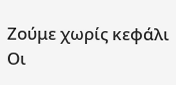Ζούμε χωρίς κεφάλι
Οι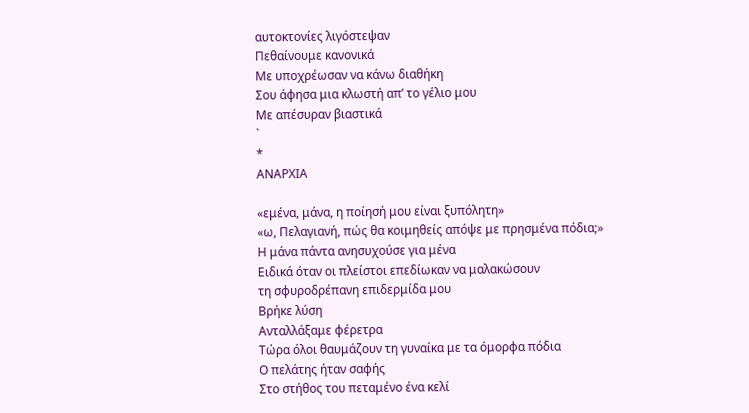αυτοκτονίες λιγόστεψαν
Πεθαίνουμε κανονικά
Με υποχρέωσαν να κάνω διαθήκη
Σου άφησα μια κλωστή απ’ το γέλιο μου
Με απέσυραν βιαστικά
`
*
ΑΝΑΡΧΙΑ

«εμένα, μάνα, η ποίησή μου είναι ξυπόλητη»
«ω, Πελαγιανή, πώς θα κοιμηθείς απόψε με πρησμένα πόδια;»
Η μάνα πάντα ανησυχούσε για μένα
Ειδικά όταν οι πλείστοι επεδίωκαν να μαλακώσουν
τη σφυροδρέπανη επιδερμίδα μου
Βρήκε λύση
Ανταλλάξαμε φέρετρα
Τώρα όλοι θαυμάζουν τη γυναίκα με τα όμορφα πόδια
Ο πελάτης ήταν σαφής
Στο στήθος του πεταμένο ένα κελί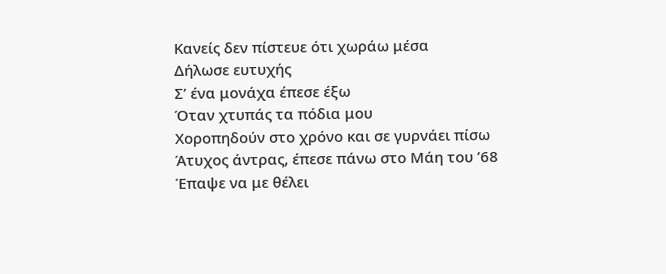Κανείς δεν πίστευε ότι χωράω μέσα
Δήλωσε ευτυχής
Σ’ ένα μονάχα έπεσε έξω
Όταν χτυπάς τα πόδια μου
Χοροπηδούν στο χρόνο και σε γυρνάει πίσω
Άτυχος άντρας, έπεσε πάνω στο Μάη του ’68
Έπαψε να με θέλει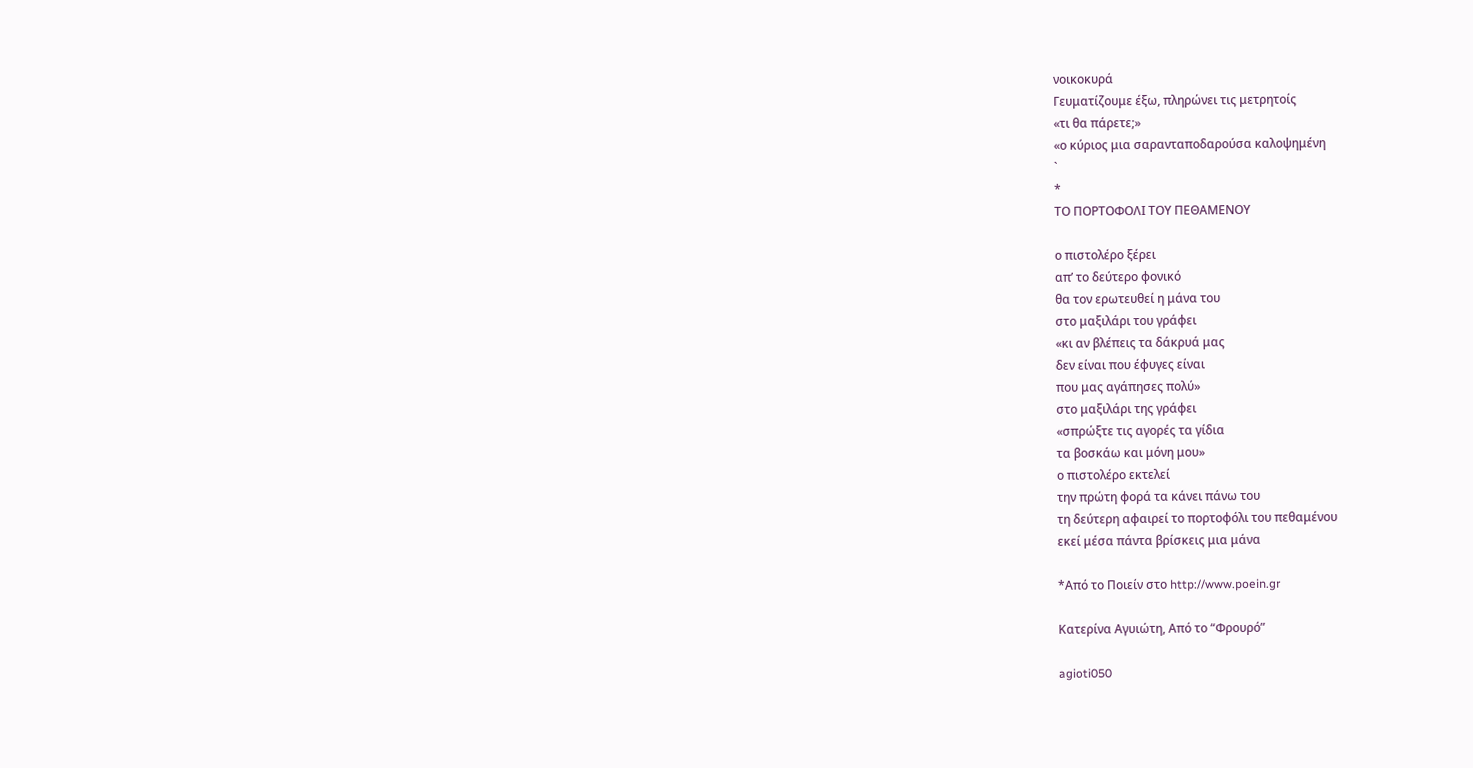νοικοκυρά
Γευματίζουμε έξω, πληρώνει τις μετρητοίς
«τι θα πάρετε;»
«ο κύριος μια σαρανταποδαρούσα καλοψημένη
`
*
ΤΟ ΠΟΡΤΟΦΟΛΙ ΤΟΥ ΠΕΘΑΜΕΝΟΥ

ο πιστολέρο ξέρει
απ’ το δεύτερο φονικό
θα τον ερωτευθεί η μάνα του
στο μαξιλάρι του γράφει
«κι αν βλέπεις τα δάκρυά μας
δεν είναι που έφυγες είναι
που μας αγάπησες πολύ»
στο μαξιλάρι της γράφει
«σπρώξτε τις αγορές τα γίδια
τα βοσκάω και μόνη μου»
ο πιστολέρο εκτελεί
την πρώτη φορά τα κάνει πάνω του
τη δεύτερη αφαιρεί το πορτοφόλι του πεθαμένου
εκεί μέσα πάντα βρίσκεις μια μάνα

*Από το Ποιείν στο http://www.poein.gr

Κατερίνα Αγυιώτη, Από το “Φρουρό”

agioti050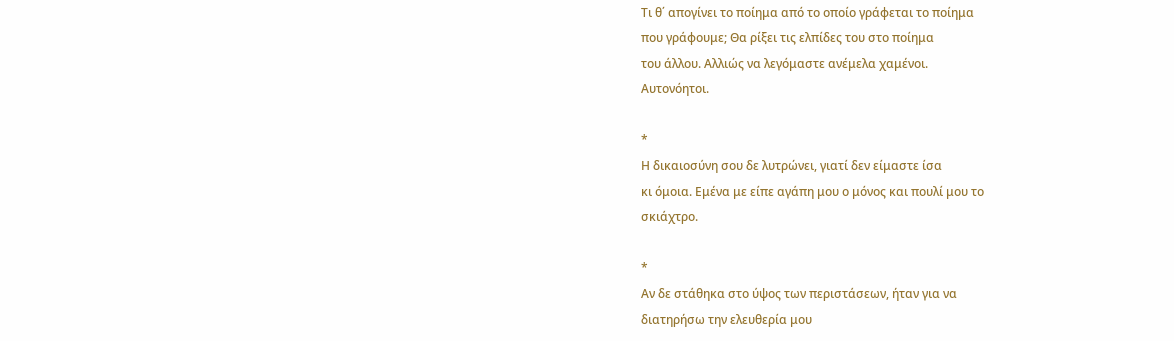Τι θ΄ απογίνει το ποίημα από το οποίο γράφεται το ποίημα
που γράφουμε; Θα ρίξει τις ελπίδες του στο ποίημα
του άλλου. Αλλιώς να λεγόμαστε ανέμελα χαμένοι.
Αυτονόητοι.

*
Η δικαιοσύνη σου δε λυτρώνει, γιατί δεν είμαστε ίσα
κι όμοια. Εμένα με είπε αγάπη μου ο μόνος και πουλί μου το
σκιάχτρο.

*
Αν δε στάθηκα στο ύψος των περιστάσεων, ήταν για να
διατηρήσω την ελευθερία μου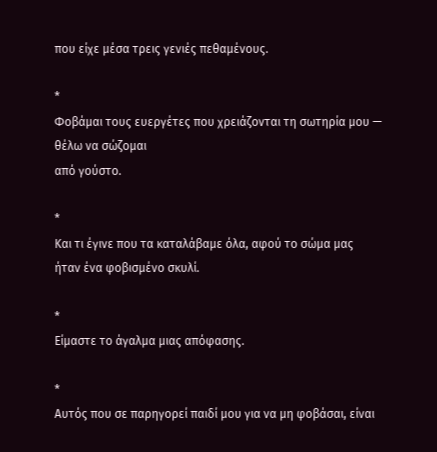που είχε μέσα τρεις γενιές πεθαμένους.

*
Φοβάμαι τους ευεργέτες που χρειάζονται τη σωτηρία μου —
θέλω να σώζομαι
από γούστο.

*
Και τι έγινε που τα καταλάβαμε όλα, αφού το σώμα μας
ήταν ένα φοβισμένο σκυλί.

*
Είμαστε το άγαλμα μιας απόφασης.

*
Αυτός που σε παρηγορεί παιδί μου για να μη φοβάσαι, είναι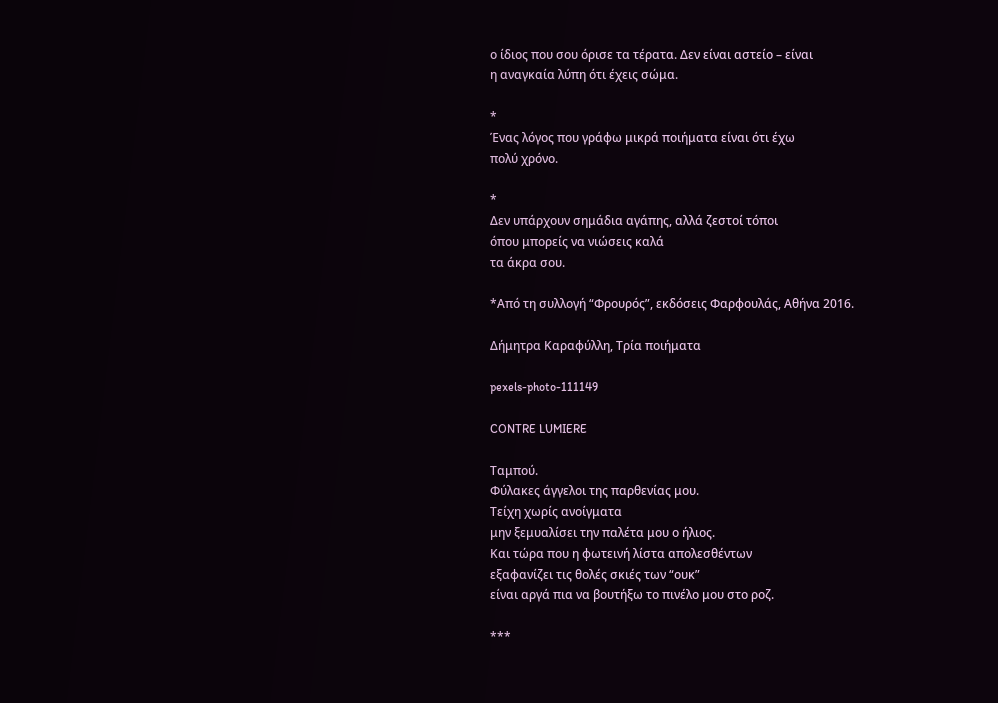ο ίδιος που σου όρισε τα τέρατα. Δεν είναι αστείο – είναι
η αναγκαία λύπη ότι έχεις σώμα.

*
Ένας λόγος που γράφω μικρά ποιήματα είναι ότι έχω
πολύ χρόνο.

*
Δεν υπάρχουν σημάδια αγάπης, αλλά ζεστοί τόποι
όπου μπορείς να νιώσεις καλά
τα άκρα σου.

*Από τη συλλογή “Φρουρός”, εκδόσεις Φαρφουλάς, Αθήνα 2016.

Δήμητρα Καραφύλλη, Τρία ποιήματα

pexels-photo-111149

CONTRE LUMIERE

Ταμπού.
Φύλακες άγγελοι της παρθενίας μου.
Τείχη χωρίς ανοίγματα
μην ξεμυαλίσει την παλέτα μου ο ήλιος.
Και τώρα που η φωτεινή λίστα απολεσθέντων
εξαφανίζει τις θολές σκιές των “ουκ”
είναι αργά πια να βουτήξω το πινέλο μου στο ροζ.

***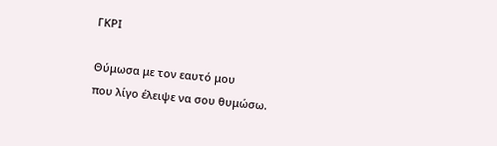ΓΚΡΙ

Θύμωσα με τον εαυτό μου
που λίγο έλειψε να σου θυμώσω.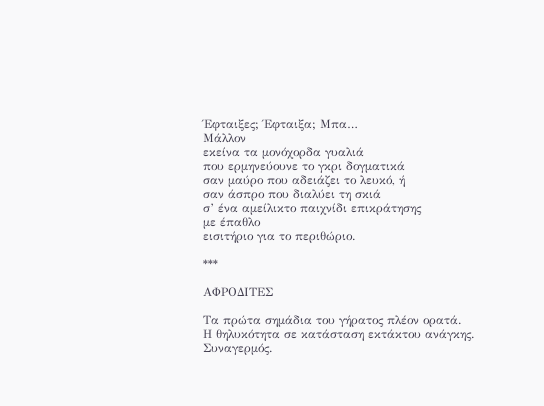Έφταιξες; Έφταιξα; Μπα…
Μάλλον
εκείνα τα μονόχορδα γυαλιά
που ερμηνεύουνε το γκρι δογματικά
σαν μαύρο που αδειάζει το λευκό, ή
σαν άσπρο που διαλύει τη σκιά
σ’ ένα αμείλικτο παιχνίδι επικράτησης
με έπαθλο
εισιτήριο για το περιθώριο.

***

ΑΦΡΟΔΙΤΕΣ

Τα πρώτα σημάδια του γήρατος πλέον ορατά.
Η θηλυκότητα σε κατάσταση εκτάκτου ανάγκης.
Συναγερμός.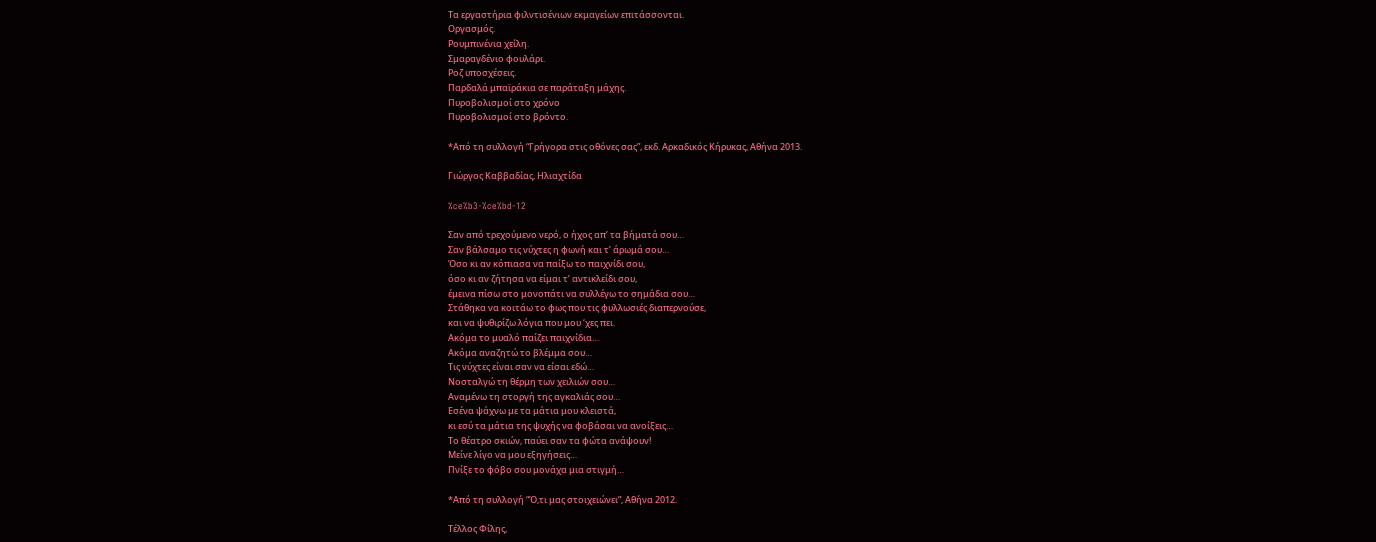Τα εργαστήρια φιλντισένιων εκμαγείων επιτάσσονται.
Οργασμός.
Ρουμπινένια χείλη.
Σμαραγδένιο φουλάρι.
Ροζ υποσχέσεις.
Παρδαλά μπαϊράκια σε παράταξη μάχης.
Πυροβολισμοί στο χρόνο
Πυροβολισμοί στο βρόντο.

*Από τη συλλογή “Γρήγορα στις οθόνες σας”, εκδ. Αρκαδικός Κήρυκας, Αθήνα 2013.

Γιώργος Καββαδίας, Ηλιαχτίδα

%ce%b3-%ce%bd-12

Σαν από τρεχούμενο νερό, ο ήχος απ’ τα βήματά σου…
Σαν βάλσαμο τις νύχτες η φωνή και τ’ άρωμά σου…
Όσο κι αν κόπιασα να παίξω το παιχνίδι σου,
όσο κι αν ζήτησα να είμαι τ’ αντικλείδι σου,
έμεινα πίσω στο μονοπάτι να συλλέγω το σημάδια σου…
Στάθηκα να κοιτάω το φως που τις φυλλωσιές διαπερνούσε,
και να ψυθιρίζω λόγια που μου ‘χες πει.
Ακόμα το μυαλό παίζει παιχνίδια…
Ακόμα αναζητώ το βλέμμα σου…
Τις νύχτες είναι σαν να είσαι εδώ…
Νοσταλγώ τη θέρμη των χειλιών σου…
Αναμένω τη στοργή της αγκαλιάς σου…
Εσένα ψάχνω με τα μάτια μου κλειστά,
κι εσύ τα μάτια της ψυχής να φοβάσαι να ανοίξεις…
Το θέατρο σκιών, παύει σαν τα φώτα ανάψουν!
Μείνε λίγο να μου εξηγήσεις…
Πνίξε το φόβο σου μονάχα μια στιγμή…

*Από τη συλλογή “Ό,τι μας στοιχειώνει”, Αθήνα 2012.

Τέλλος Φίλης,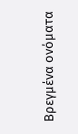Bρεγμένα ονόματα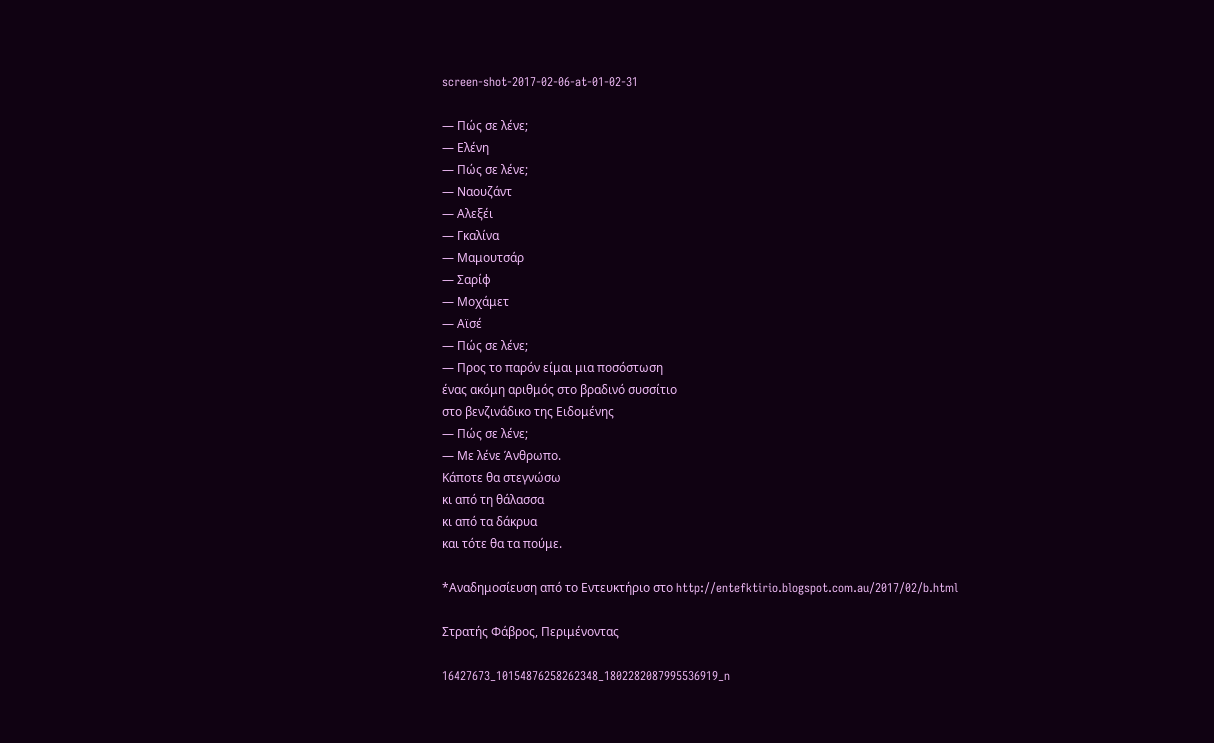screen-shot-2017-02-06-at-01-02-31

― Πώς σε λένε;
― Ελένη
― Πώς σε λένε;
― Ναουζάντ
― Αλεξέι
― Γκαλίνα
― Μαμουτσάρ
― Σαρίφ
― Μοχάμετ
― Αϊσέ
― Πώς σε λένε;
― Προς το παρόν είμαι μια ποσόστωση
ένας ακόμη αριθμός στο βραδινό συσσίτιο
στο βενζινάδικο της Ειδομένης
― Πώς σε λένε;
― Με λένε Άνθρωπο.
Κάποτε θα στεγνώσω
κι από τη θάλασσα
κι από τα δάκρυα
και τότε θα τα πούμε.

*Αναδημοσίευση από το Εντευκτήριο στο http://entefktirio.blogspot.com.au/2017/02/b.html

Στρατής Φάβρος, Περιμένοντας

16427673_10154876258262348_1802282087995536919_n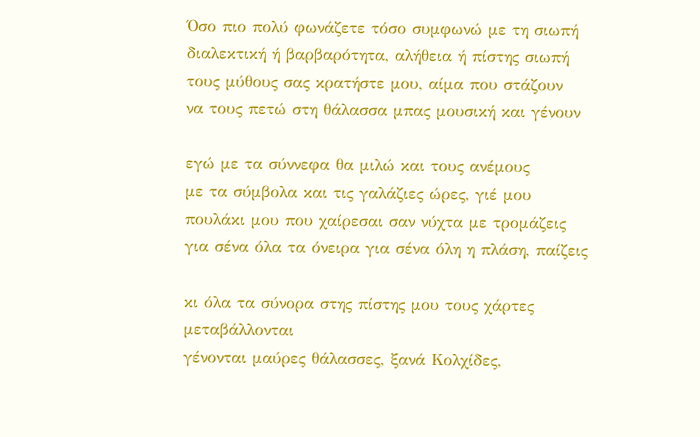Όσο πιο πολύ φωνάζετε τόσο συμφωνώ με τη σιωπή
διαλεκτική ή βαρβαρότητα, αλήθεια ή πίστης σιωπή
τους μύθους σας κρατήστε μου, αίμα που στάζουν
να τους πετώ στη θάλασσα μπας μουσική και γένουν

εγώ με τα σύννεφα θα μιλώ και τους ανέμους
με τα σύμβολα και τις γαλάζιες ώρες, γιέ μου
πουλάκι μου που χαίρεσαι σαν νύχτα με τρομάζεις
για σένα όλα τα όνειρα για σένα όλη η πλάση, παίζεις

κι όλα τα σύνορα στης πίστης μου τους χάρτες μεταβάλλονται
γένονται μαύρες θάλασσες, ξανά Κολχίδες,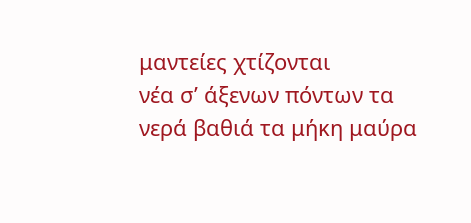μαντείες χτίζονται
νέα σ’ άξενων πόντων τα νερά βαθιά τα μήκη μαύρα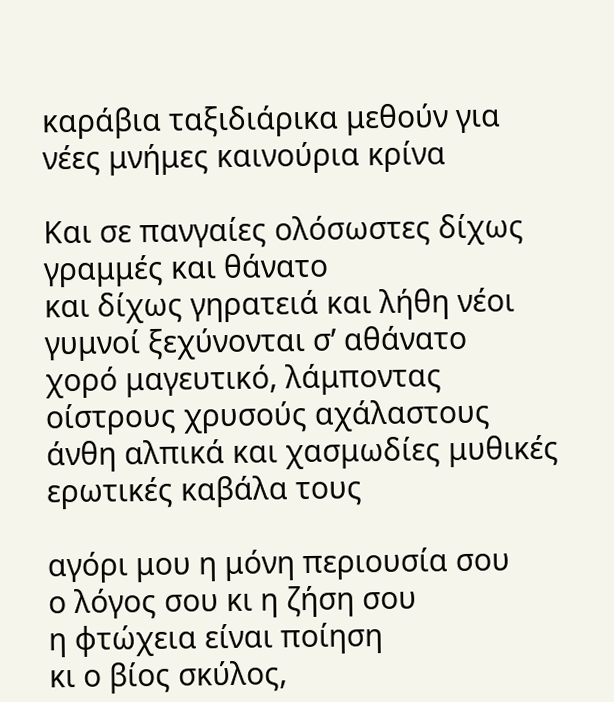καράβια ταξιδιάρικα μεθούν για νέες μνήμες καινούρια κρίνα

Και σε πανγαίες ολόσωστες δίχως γραμμές και θάνατο
και δίχως γηρατειά και λήθη νέοι γυμνοί ξεχύνονται σ’ αθάνατο
χορό μαγευτικό, λάμποντας οίστρους χρυσούς αχάλαστους
άνθη αλπικά και χασμωδίες μυθικές ερωτικές καβάλα τους

αγόρι μου η μόνη περιουσία σου
ο λόγος σου κι η ζήση σου
η φτώχεια είναι ποίηση
κι ο βίος σκύλος,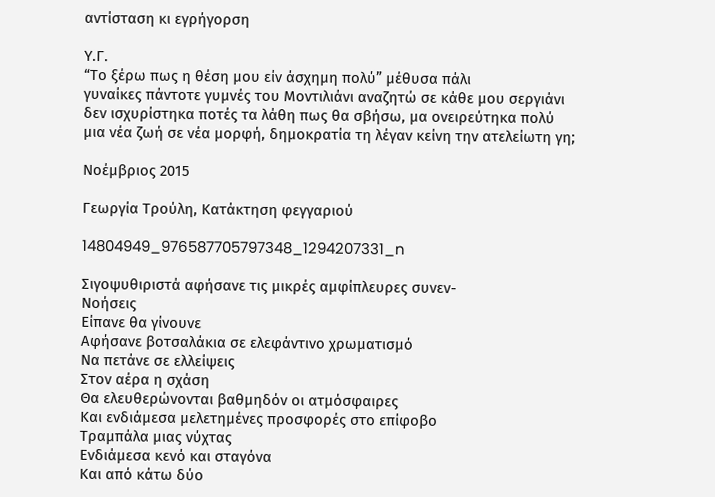αντίσταση κι εγρήγορση

Υ.Γ.
“Το ξέρω πως η θέση μου είν άσχημη πολύ” μέθυσα πάλι
γυναίκες πάντοτε γυμνές του Μοντιλιάνι αναζητώ σε κάθε μου σεργιάνι
δεν ισχυρίστηκα ποτές τα λάθη πως θα σβήσω, μα ονειρεύτηκα πολύ
μια νέα ζωή σε νέα μορφή, δημοκρατία τη λέγαν κείνη την ατελείωτη γη;

Νοέμβριος 2015

Γεωργία Τρούλη, Κατάκτηση φεγγαριού

14804949_976587705797348_1294207331_n

Σιγοψυθιριστά αφήσανε τις μικρές αμφίπλευρες συνεν-
Νοήσεις
Είπανε θα γίνουνε
Αφήσανε βοτσαλάκια σε ελεφάντινο χρωματισμό
Να πετάνε σε ελλείψεις
Στον αέρα η σχάση
Θα ελευθερώνονται βαθμηδόν οι ατμόσφαιρες
Και ενδιάμεσα μελετημένες προσφορές στο επίφοβο
Τραμπάλα μιας νύχτας
Ενδιάμεσα κενό και σταγόνα
Και από κάτω δύο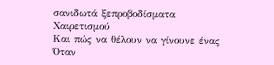σανιδωτά ξεπροβοδίσματα
Χαιρετισμού
Και πώς να θέλουν να γίνουνε ένας
Όταν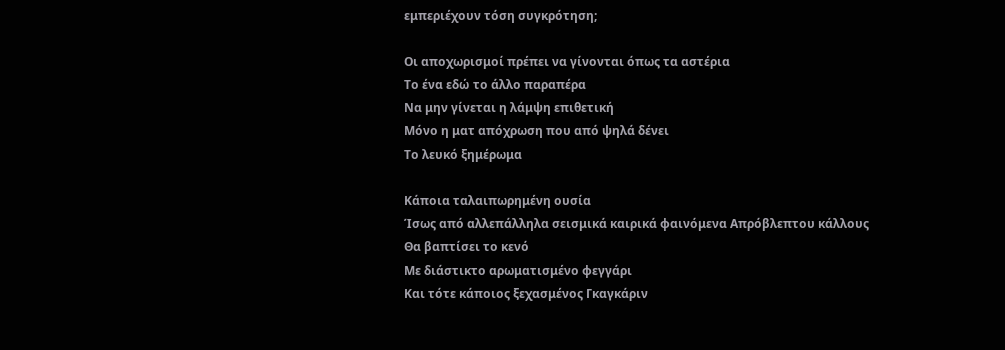εμπεριέχουν τόση συγκρότηση;

Οι αποχωρισμοί πρέπει να γίνονται όπως τα αστέρια
Το ένα εδώ το άλλο παραπέρα
Να μην γίνεται η λάμψη επιθετική
Μόνο η ματ απόχρωση που από ψηλά δένει
Το λευκό ξημέρωμα

Κάποια ταλαιπωρημένη ουσία
Ίσως από αλλεπάλληλα σεισμικά καιρικά φαινόμενα Απρόβλεπτου κάλλους
Θα βαπτίσει το κενό
Με διάστικτο αρωματισμένο φεγγάρι
Και τότε κάποιος ξεχασμένος Γκαγκάριν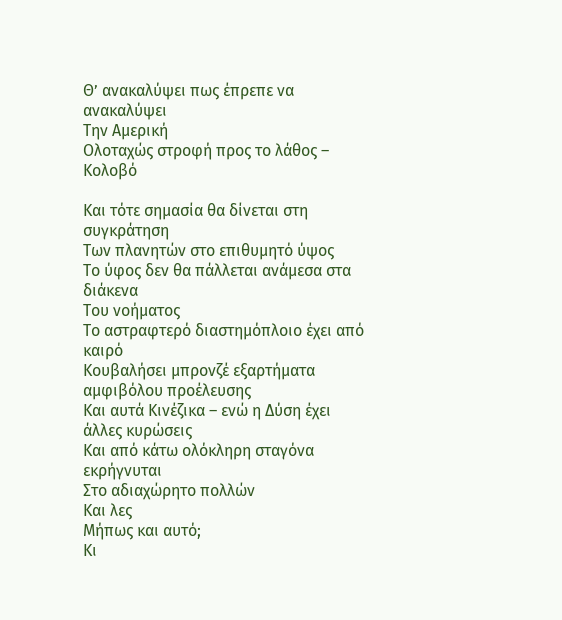Θ’ ανακαλύψει πως έπρεπε να ανακαλύψει
Την Αμερική
Ολοταχώς στροφή προς το λάθος – Κολοβό

Και τότε σημασία θα δίνεται στη συγκράτηση
Των πλανητών στο επιθυμητό ύψος
Το ύφος δεν θα πάλλεται ανάμεσα στα διάκενα
Του νοήματος
Το αστραφτερό διαστημόπλοιο έχει από καιρό
Κουβαλήσει μπρονζέ εξαρτήματα αμφιβόλου προέλευσης
Και αυτά Κινέζικα – ενώ η Δύση έχει άλλες κυρώσεις
Και από κάτω ολόκληρη σταγόνα εκρήγνυται
Στο αδιαχώρητο πολλών
Και λες
Μήπως και αυτό;
Κι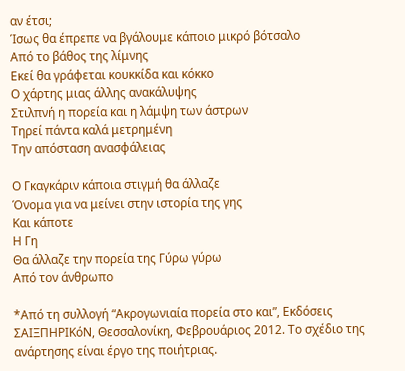αν έτσι;
Ίσως θα έπρεπε να βγάλουμε κάποιο μικρό βότσαλο
Από το βάθος της λίμνης
Εκεί θα γράφεται κουκκίδα και κόκκο
Ο χάρτης μιας άλλης ανακάλυψης
Στιλπνή η πορεία και η λάμψη των άστρων
Τηρεί πάντα καλά μετρημένη
Την απόσταση ανασφάλειας

Ο Γκαγκάριν κάποια στιγμή θα άλλαζε
Όνομα για να μείνει στην ιστορία της γης
Και κάποτε
Η Γη
Θα άλλαζε την πορεία της Γύρω γύρω
Από τον άνθρωπο

*Από τη συλλογή “Ακρογωνιαία πορεία στο και”, Εκδόσεις ΣΑΙΞΠΗΡΙΚόΝ, Θεσσαλονίκη, Φεβρουάριος 2012. Το σχέδιο της ανάρτησης είναι έργο της ποιήτριας.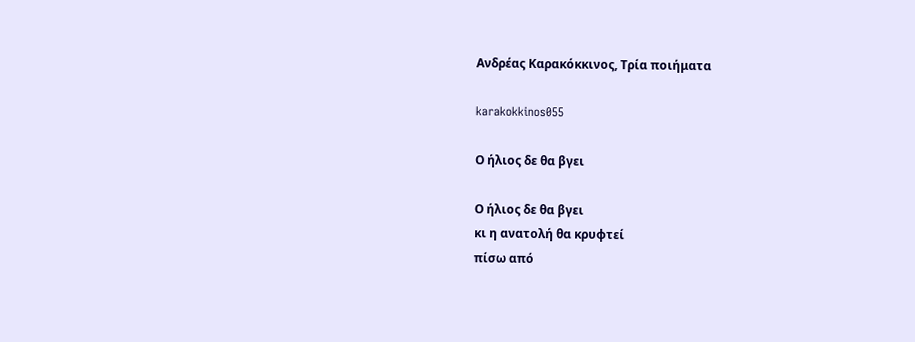Ανδρέας Καρακόκκινος, Τρία ποιήματα

karakokkinos055

Ο ήλιος δε θα βγει

Ο ήλιος δε θα βγει
κι η ανατολή θα κρυφτεί
πίσω από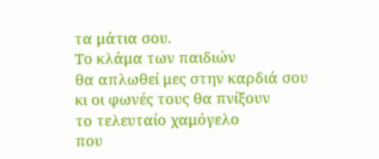τα μάτια σου.
Το κλάμα των παιδιών
θα απλωθεί μες στην καρδιά σου
κι οι φωνές τους θα πνίξουν
το τελευταίο χαμόγελο
που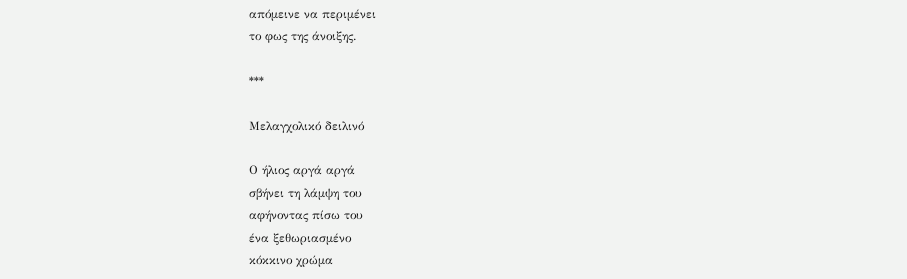απόμεινε να περιμένει
το φως της άνοιξης.

***

Μελαγχολικό δειλινό

Ο ήλιος αργά αργά
σβήνει τη λάμψη του
αφήνοντας πίσω του
ένα ξεθωριασμένο
κόκκινο χρώμα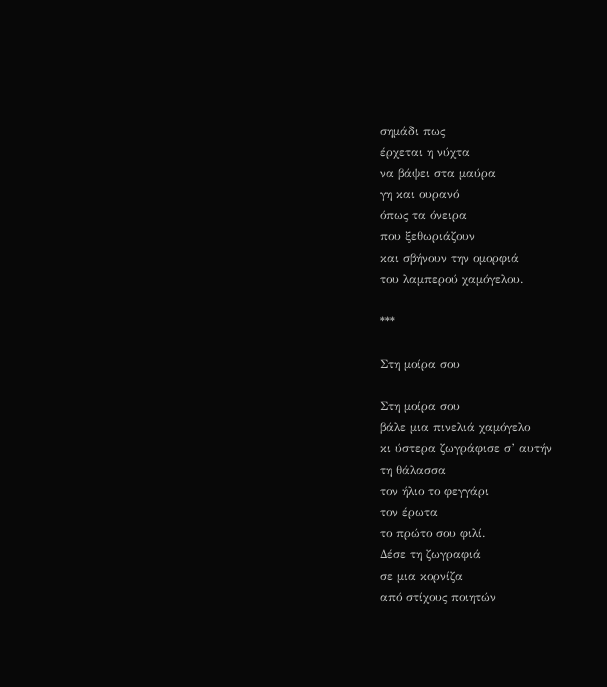σημάδι πως
έρχεται η νύχτα
να βάψει στα μαύρα
γη και ουρανό
όπως τα όνειρα
που ξεθωριάζουν
και σβήνουν την ομορφιά
του λαμπερού χαμόγελου.

***

Στη μοίρα σου

Στη μοίρα σου
βάλε μια πινελιά χαμόγελο
κι ύστερα ζωγράφισε σ’ αυτήν
τη θάλασσα
τον ήλιο το φεγγάρι
τον έρωτα
το πρώτο σου φιλί.
Δέσε τη ζωγραφιά
σε μια κορνίζα
από στίχους ποιητών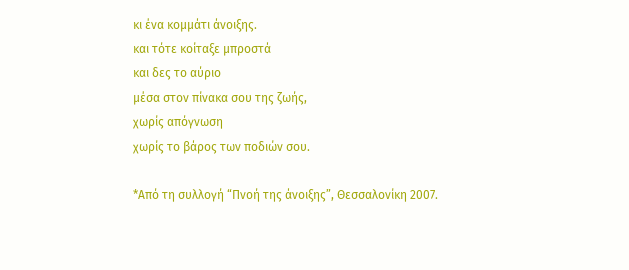κι ένα κομμάτι άνοιξης.
και τότε κοίταξε μπροστά
και δες το αύριο
μέσα στον πίνακα σου της ζωής,
χωρίς απόγνωση
χωρίς το βάρος των ποδιών σου.

*Από τη συλλογή “Πνοή της άνοιξης”, Θεσσαλονίκη 2007.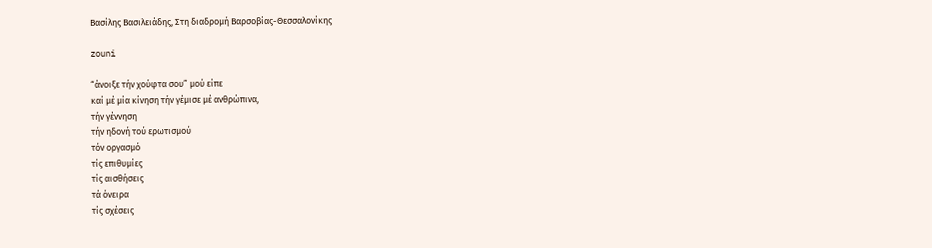Βασίλης Βασιλειάδης, Στη διαδρομή Βαρσοβίας-Θεσσαλονίκης

zouni

“άνοιξε τήν χούφτα σου” μού είπε
καί μέ μία κίνηση τήν γέμισε μέ ανθρώπινα,
τήν γέννηση
τήν ηδονή τού ερωτισμού
τόν οργασμό
τίς επιθυμίες
τίς αισθήσεις
τά όνειρα
τίς σχέσεις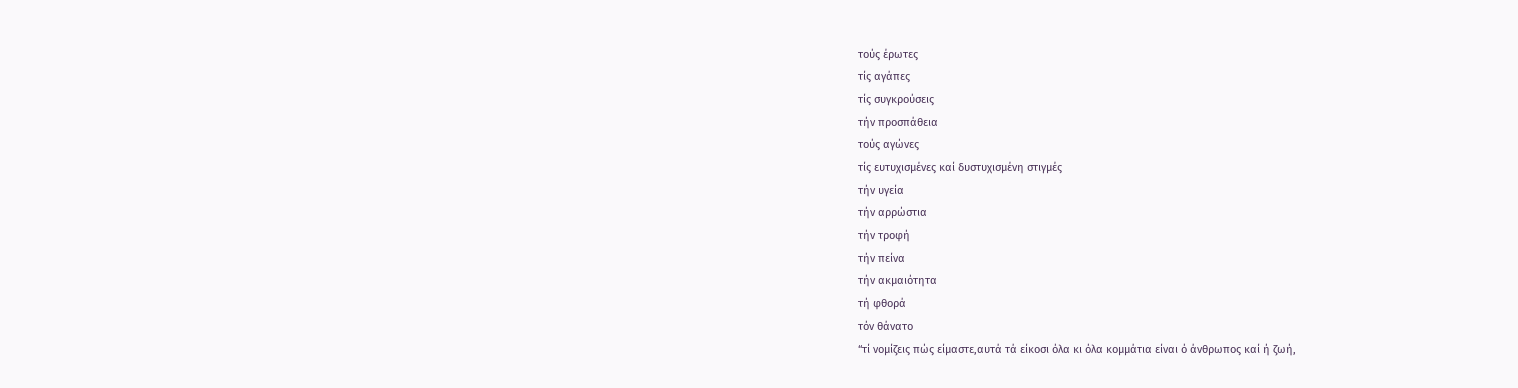τούς έρωτες
τίς αγάπες
τίς συγκρούσεις
τήν προσπάθεια
τούς αγώνες
τίς ευτυχισμένες καί δυστυχισμένη στιγμές
τήν υγεία
τήν αρρώστια
τήν τροφή
τήν πείνα
τήν ακμαιότητα
τή φθορά
τόν θάνατο
“τί νομίζεις πώς είμαστε,αυτά τά είκοσι όλα κι όλα κομμάτια είναι ό άνθρωπος καί ή ζωή,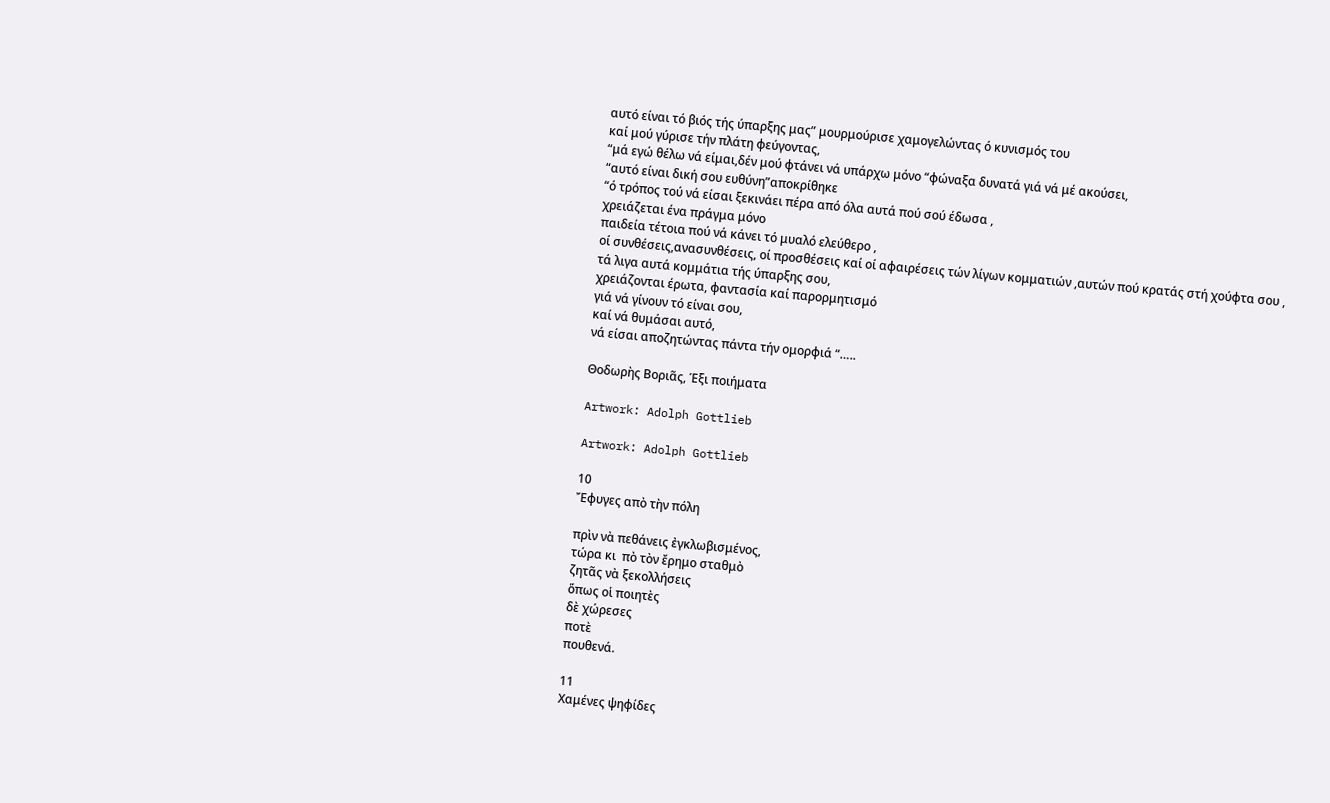αυτό είναι τό βιός τής ύπαρξης μας” μουρμούρισε χαμογελώντας ό κυνισμός του
καί μού γύρισε τήν πλάτη φεύγοντας,
“μά εγώ θέλω νά είμαι,δέν μού φτάνει νά υπάρχω μόνο “φώναξα δυνατά γιά νά μέ ακούσει,
“αυτό είναι δική σου ευθύνη”αποκρίθηκε
“ό τρόπος τού νά είσαι ξεκινάει πέρα από όλα αυτά πού σού έδωσα ,
χρειάζεται ένα πράγμα μόνο
παιδεία τέτοια πού νά κάνει τό μυαλό ελεύθερο ,
οί συνθέσεις,ανασυνθέσεις, οί προσθέσεις καί οί αφαιρέσεις τών λίγων κομματιών ,αυτών πού κρατάς στή χούφτα σου ,
τά λιγα αυτά κομμάτια τής ύπαρξης σου,
χρειάζονται έρωτα, φαντασία καί παρορμητισμό
γιά νά γίνουν τό είναι σου,
καί νά θυμάσαι αυτό,
νά είσαι αποζητώντας πάντα τήν ομορφιά “…..

Θοδωρὴς Βοριᾶς, Έξι ποιήματα

Artwork: Adolph Gottlieb

Artwork: Adolph Gottlieb

10
Ἔφυγες απὸ τὴν πόλη

πρὶν νὰ πεθάνεις ἐγκλωβισμένος,
τώρα κι  πὸ τὸν ἔρημο σταθμὸ
ζητᾶς νὰ ξεκολλήσεις
ὅπως οἱ ποιητὲς
δὲ χώρεσες
ποτὲ
πουθενά.

11
Χαμένες ψηφίδες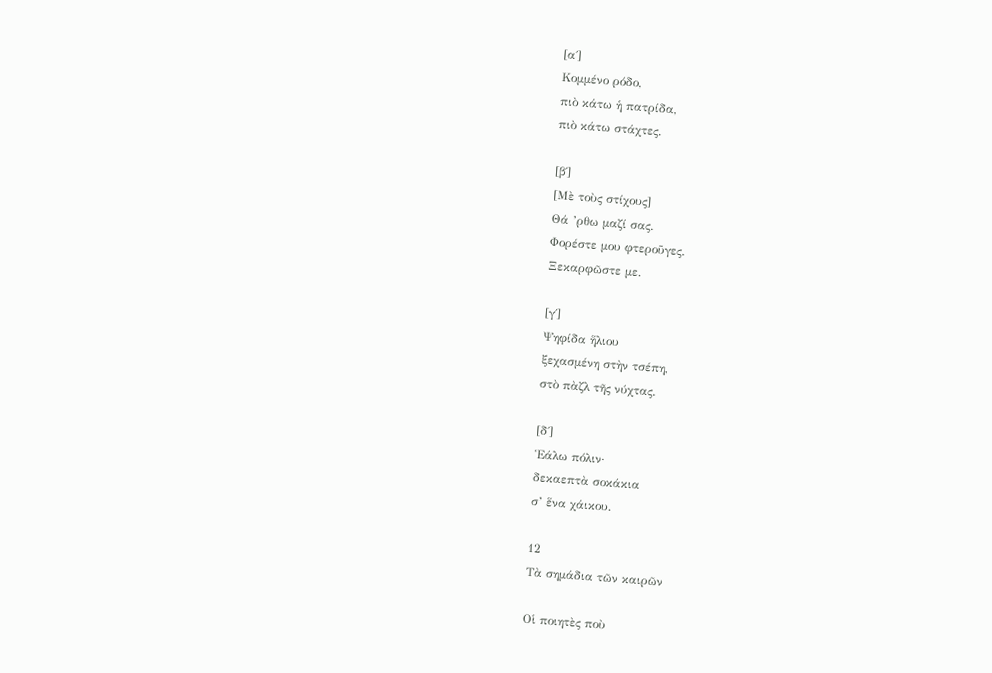[α΄]
Κομμένο ρόδο,
πιὸ κάτω ἡ πατρίδα,
πιὸ κάτω στάχτες.

[β΄]
[Μὲ τοὺς στίχους]
Θά ’ρθω μαζί σας.
Φορέστε μου φτεροῦγες.
Ξεκαρφῶστε με.

[γ΄]
Ψηφίδα ἥλιου
ξεχασμένη στὴν τσέπη,
στὸ πὰζλ τῆς νύχτας.

[δ΄]
Ἑάλω πόλιν·
δεκαεπτὰ σοκάκια
σ’ ἕνα χάικου.

12
Τὰ σημάδια τῶν καιρῶν

Οἱ ποιητὲς ποὺ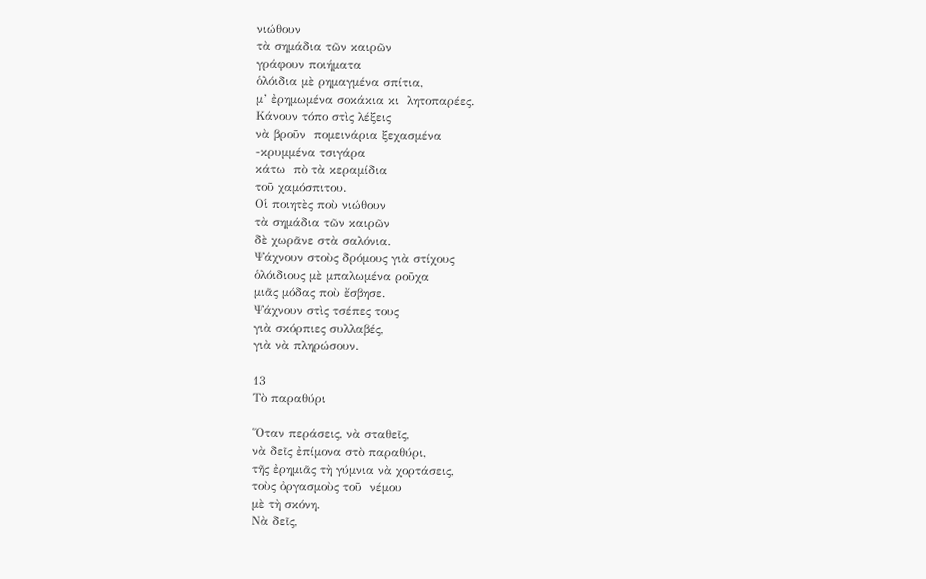νιώθουν
τὰ σημάδια τῶν καιρῶν
γράφουν ποιήματα
ὁλόιδια μὲ ρημαγμένα σπίτια,
μ’ ἐρημωμένα σοκάκια κι  λητοπαρέες.
Κάνουν τόπο στὶς λέξεις
νὰ βροῦν  πομεινάρια ξεχασμένα
-κρυμμένα τσιγάρα
κάτω  πὸ τὰ κεραμίδια
τοῦ χαμόσπιτου.
Οἱ ποιητὲς ποὺ νιώθουν
τὰ σημάδια τῶν καιρῶν
δὲ χωρᾶνε στὰ σαλόνια.
Ψάχνουν στοὺς δρόμους γιὰ στίχους
ὁλόιδιους μὲ μπαλωμένα ροῦχα
μιᾶς μόδας ποὺ ἔσβησε.
Ψάχνουν στὶς τσέπες τους
γιὰ σκόρπιες συλλαβές,
γιὰ νὰ πληρώσουν.

13
Τὸ παραθύρι

Ὅταν περάσεις, νὰ σταθεῖς,
νὰ δεῖς ἐπίμονα στὸ παραθύρι,
τῆς ἐρημιᾶς τὴ γύμνια νὰ χορτάσεις,
τοὺς ὀργασμοὺς τοῦ  νέμου
μὲ τὴ σκόνη.
Νὰ δεῖς,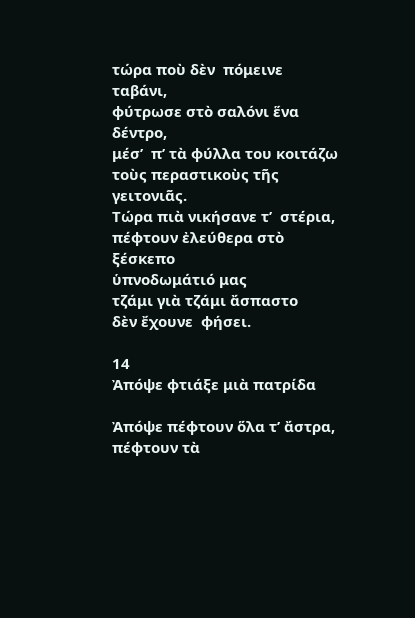τώρα ποὺ δὲν  πόμεινε ταβάνι,
φύτρωσε στὸ σαλόνι ἕνα δέντρο,
μέσ’  π’ τὰ φύλλα του κοιτάζω
τοὺς περαστικοὺς τῆς γειτονιᾶς.
Τώρα πιὰ νικήσανε τ’  στέρια,
πέφτουν ἐλεύθερα στὸ ξέσκεπο
ὑπνοδωμάτιό μας
τζάμι γιὰ τζάμι ἄσπαστο
δὲν ἔχουνε  φήσει.

14
Ἀπόψε φτιάξε μιὰ πατρίδα

Ἀπόψε πέφτουν ὅλα τ’ ἄστρα,
πέφτουν τὰ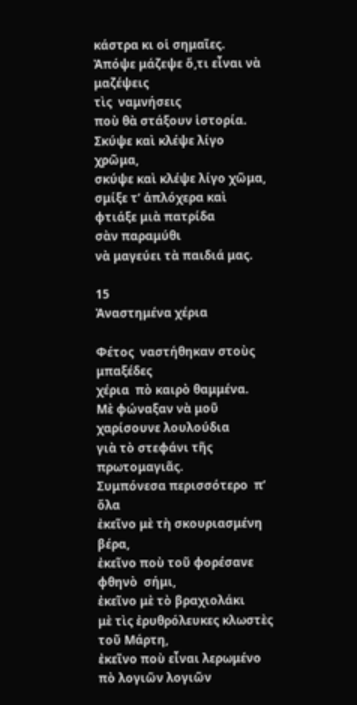κάστρα κι οἱ σημαῖες.
Ἀπόψε μάζεψε ὅ,τι εἶναι νὰ μαζέψεις
τὶς  ναμνήσεις
ποὺ θὰ στάξουν ἱστορία.
Σκύψε καὶ κλέψε λίγο χρῶμα,
σκύψε καὶ κλέψε λίγο χῶμα,
σμίξε τ’ ἁπλόχερα καὶ φτιάξε μιὰ πατρίδα
σὰν παραμύθι
νὰ μαγεύει τὰ παιδιά μας.

15
Ἀναστημένα χέρια

Φέτος  ναστήθηκαν στοὺς μπαξέδες
χέρια  πὸ καιρὸ θαμμένα.
Μὲ φώναξαν νὰ μοῦ χαρίσουνε λουλούδια
γιὰ τὸ στεφάνι τῆς πρωτομαγιᾶς.
Συμπόνεσα περισσότερο  π’ ὅλα
ἐκεῖνο μὲ τὴ σκουριασμένη βέρα,
ἐκεῖνο ποὺ τοῦ φορέσανε φθηνὸ  σήμι,
ἐκεῖνο μὲ τὸ βραχιολάκι
μὲ τὶς ἐρυθρόλευκες κλωστὲς τοῦ Μάρτη,
ἐκεῖνο ποὺ εἶναι λερωμένο  πὸ λογιῶν λογιῶν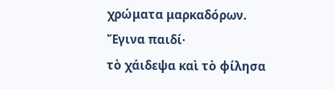χρώματα μαρκαδόρων.
Ἔγινα παιδί·
τὸ χάιδεψα καὶ τὸ φίλησα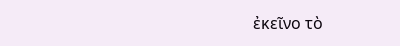ἐκεῖνο τὸ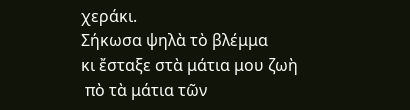χεράκι.
Σήκωσα ψηλὰ τὸ βλέμμα
κι ἔσταξε στὰ μάτια μου ζωὴ
 πὸ τὰ μάτια τῶν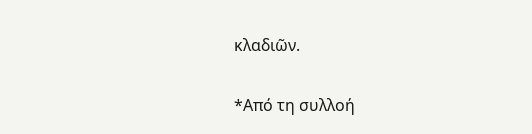κλαδιῶν.

*Από τη συλλοή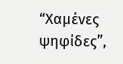“Χαμένες ψηφίδες”,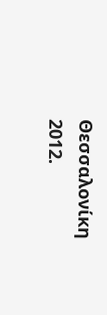Θεσσαλονίκη 2012.